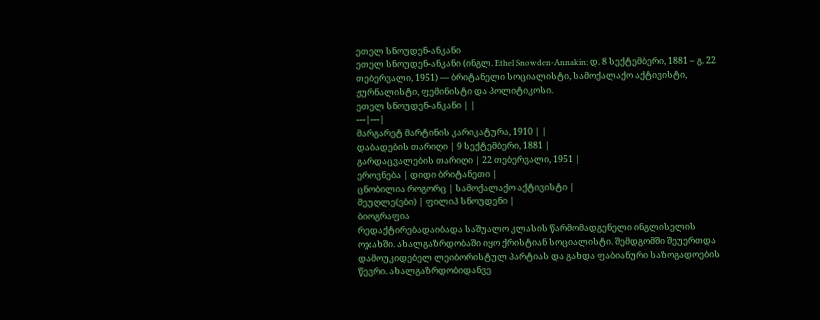ეთელ სნოუდენ-ანკანი
ეთელ სნოუდენ-ანკანი (ინგლ. Ethel Snowden-Annakin; დ. 8 სექტემბერი, 1881 – გ. 22 თებერვალი, 1951) — ბრიტანელი სოციალისტი, სამოქალაქო აქტივისტი, ჟურნალისტი, ფემინისტი და პოლიტიკოსი.
ეთელ სნოუდენ-ანკანი | |
---|---|
მარგარეტ მარტინის კარიკატურა, 1910 | |
დაბადების თარიღი | 9 სექტემბერი, 1881 |
გარდაცვალების თარიღი | 22 თებერვალი, 1951 |
ეროვნება | დიდი ბრიტანეთი |
ცნობილია როგორც | სამოქალაქო აქტივისტი |
მეუღლე(ები) | ფილიპ სნოუდენი |
ბიოგრაფია
რედაქტირებადაიბადა საშუალო კლასის წარმომადგენელი ინგლისელის ოჯახში. ახალგაზრდობაში იყო ქრისტიან სოციალისტი. შემდგომში შეუერთდა დამოუკიდებელ ლეიბორისტულ პარტიას და გახდა ფაბიანური საზოგადოების წევრი. ახალგაზრდობიდანვე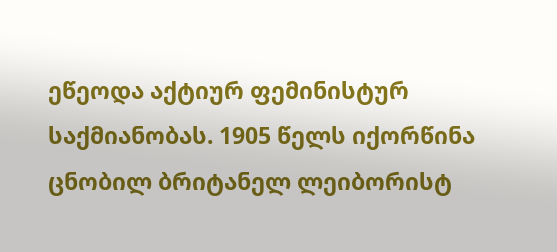ეწეოდა აქტიურ ფემინისტურ საქმიანობას. 1905 წელს იქორწინა ცნობილ ბრიტანელ ლეიბორისტ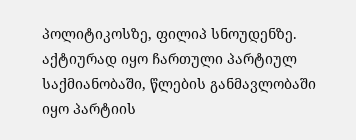პოლიტიკოსზე, ფილიპ სნოუდენზე. აქტიურად იყო ჩართული პარტიულ საქმიანობაში, წლების განმავლობაში იყო პარტიის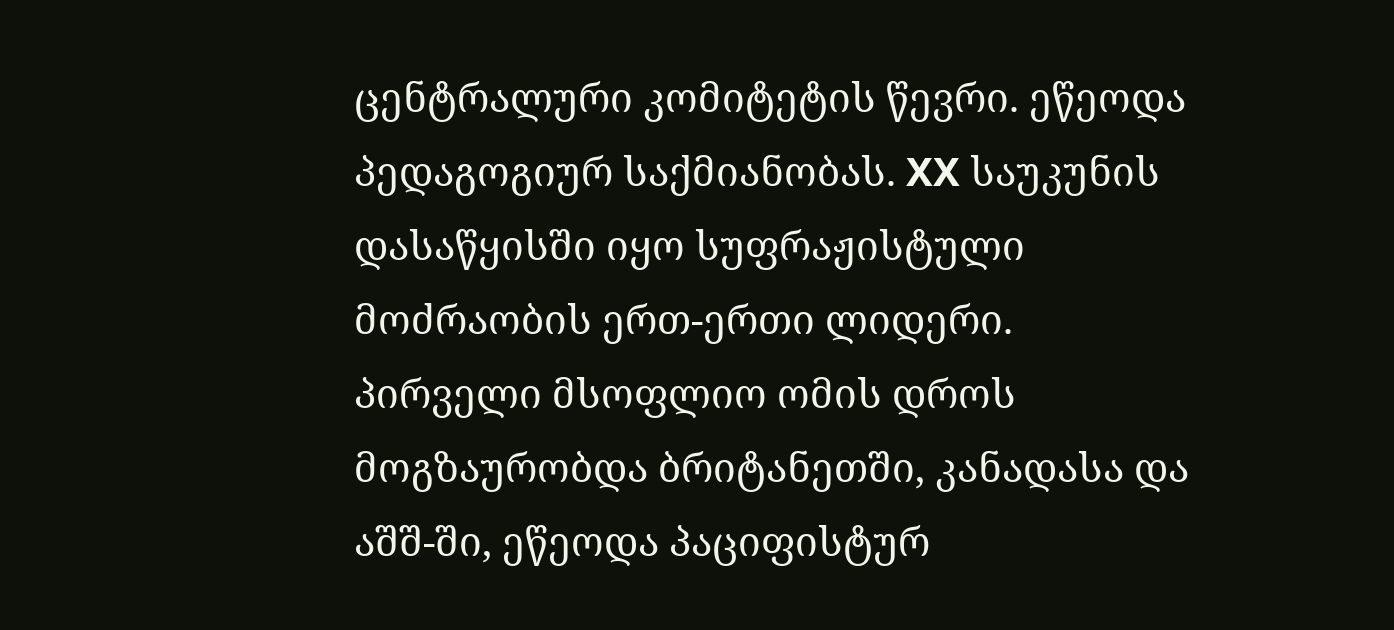ცენტრალური კომიტეტის წევრი. ეწეოდა პედაგოგიურ საქმიანობას. XX საუკუნის დასაწყისში იყო სუფრაჟისტული მოძრაობის ერთ-ერთი ლიდერი. პირველი მსოფლიო ომის დროს მოგზაურობდა ბრიტანეთში, კანადასა და აშშ-ში, ეწეოდა პაციფისტურ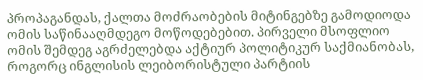პროპაგანდას, ქალთა მოძრაობების მიტინგებზე გამოდიოდა ომის საწინააღმდეგო მოწოდებებით. პირველი მსოფლიო ომის შემდეგ აგრძელებდა აქტიურ პოლიტიკურ საქმიანობას, როგორც ინგლისის ლეიბორისტული პარტიის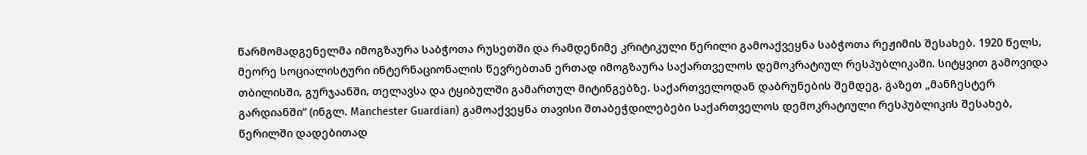წარმომადგენელმა იმოგზაურა საბჭოთა რუსეთში და რამდენიმე კრიტიკული წერილი გამოაქვეყნა საბჭოთა რეჟიმის შესახებ. 1920 წელს, მეორე სოციალისტური ინტერნაციონალის წევრებთან ერთად იმოგზაურა საქართველოს დემოკრატიულ რესპუბლიკაში. სიტყვით გამოვიდა თბილისში, გურჯაანში, თელავსა და ტყიბულში გამართულ მიტინგებზე. საქართველოდან დაბრუნების შემდეგ, გაზეთ „მანჩესტერ გარდიანში“ (ინგლ. Manchester Guardian) გამოაქვეყნა თავისი შთაბეჭდილებები საქართველოს დემოკრატიული რესპუბლიკის შესახებ, წერილში დადებითად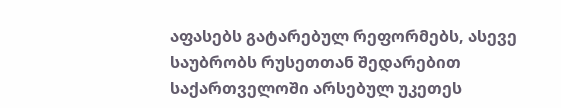აფასებს გატარებულ რეფორმებს, ასევე საუბრობს რუსეთთან შედარებით საქართველოში არსებულ უკეთეს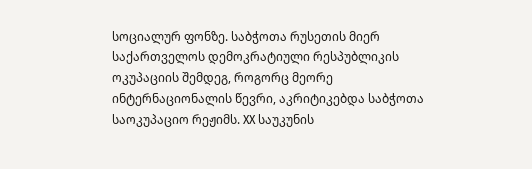სოციალურ ფონზე. საბჭოთა რუსეთის მიერ საქართველოს დემოკრატიული რესპუბლიკის ოკუპაციის შემდეგ, როგორც მეორე ინტერნაციონალის წევრი, აკრიტიკებდა საბჭოთა საოკუპაციო რეჟიმს. XX საუკუნის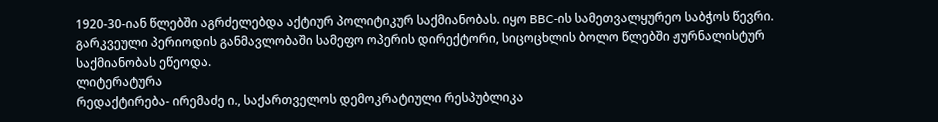1920-30-იან წლებში აგრძელებდა აქტიურ პოლიტიკურ საქმიანობას. იყო BBC-ის სამეთვალყურეო საბჭოს წევრი. გარკვეული პერიოდის განმავლობაში სამეფო ოპერის დირექტორი, სიცოცხლის ბოლო წლებში ჟურნალისტურ საქმიანობას ეწეოდა.
ლიტერატურა
რედაქტირება- ირემაძე ი., საქართველოს დემოკრატიული რესპუბლიკა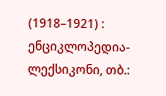(1918–1921) : ენციკლოპედია-ლექსიკონი, თბ.: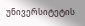უნივერსიტეტის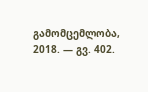გამომცემლობა, 2018. — გვ. 402.